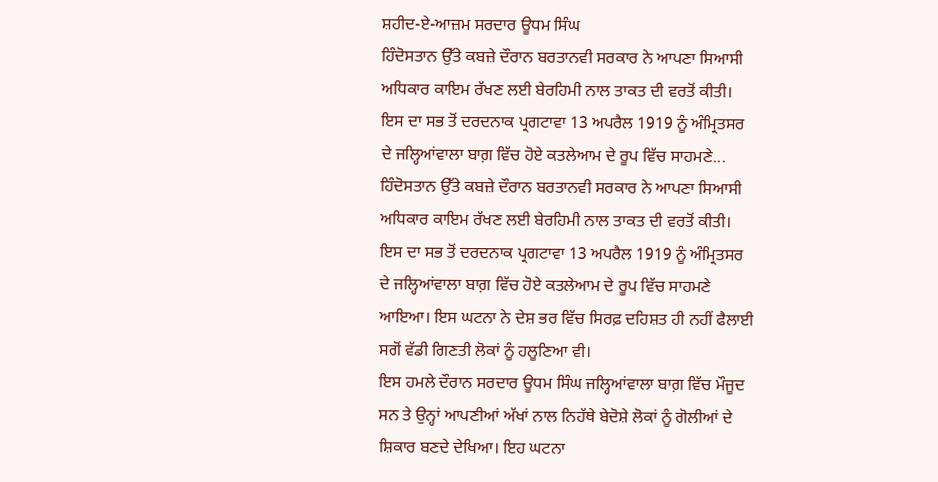ਸ਼ਹੀਦ-ਏ-ਆਜ਼ਮ ਸਰਦਾਰ ਊਧਮ ਸਿੰਘ
ਹਿੰਦੋਸਤਾਨ ਉੱਤੇ ਕਬਜ਼ੇ ਦੌਰਾਨ ਬਰਤਾਨਵੀ ਸਰਕਾਰ ਨੇ ਆਪਣਾ ਸਿਆਸੀ ਅਧਿਕਾਰ ਕਾਇਮ ਰੱਖਣ ਲਈ ਬੇਰਹਿਮੀ ਨਾਲ ਤਾਕਤ ਦੀ ਵਰਤੋਂ ਕੀਤੀ। ਇਸ ਦਾ ਸਭ ਤੋਂ ਦਰਦਨਾਕ ਪ੍ਰਗਟਾਵਾ 13 ਅਪਰੈਲ 1919 ਨੂੰ ਅੰਮ੍ਰਿਤਸਰ ਦੇ ਜਲ੍ਹਿਆਂਵਾਲਾ ਬਾਗ਼ ਵਿੱਚ ਹੋਏ ਕਤਲੇਆਮ ਦੇ ਰੂਪ ਵਿੱਚ ਸਾਹਮਣੇ...
ਹਿੰਦੋਸਤਾਨ ਉੱਤੇ ਕਬਜ਼ੇ ਦੌਰਾਨ ਬਰਤਾਨਵੀ ਸਰਕਾਰ ਨੇ ਆਪਣਾ ਸਿਆਸੀ ਅਧਿਕਾਰ ਕਾਇਮ ਰੱਖਣ ਲਈ ਬੇਰਹਿਮੀ ਨਾਲ ਤਾਕਤ ਦੀ ਵਰਤੋਂ ਕੀਤੀ। ਇਸ ਦਾ ਸਭ ਤੋਂ ਦਰਦਨਾਕ ਪ੍ਰਗਟਾਵਾ 13 ਅਪਰੈਲ 1919 ਨੂੰ ਅੰਮ੍ਰਿਤਸਰ ਦੇ ਜਲ੍ਹਿਆਂਵਾਲਾ ਬਾਗ਼ ਵਿੱਚ ਹੋਏ ਕਤਲੇਆਮ ਦੇ ਰੂਪ ਵਿੱਚ ਸਾਹਮਣੇ ਆਇਆ। ਇਸ ਘਟਨਾ ਨੇ ਦੇਸ਼ ਭਰ ਵਿੱਚ ਸਿਰਫ਼ ਦਹਿਸ਼ਤ ਹੀ ਨਹੀਂ ਫੈਲਾਈ ਸਗੋਂ ਵੱਡੀ ਗਿਣਤੀ ਲੋਕਾਂ ਨੂੰ ਹਲੂਣਿਆ ਵੀ।
ਇਸ ਹਮਲੇ ਦੌਰਾਨ ਸਰਦਾਰ ਊਧਮ ਸਿੰਘ ਜਲ੍ਹਿਆਂਵਾਲਾ ਬਾਗ਼ ਵਿੱਚ ਮੌਜੂਦ ਸਨ ਤੇ ਉਨ੍ਹਾਂ ਆਪਣੀਆਂ ਅੱਖਾਂ ਨਾਲ ਨਿਹੱਥੇ ਬੇਦੋਸ਼ੇ ਲੋਕਾਂ ਨੂੰ ਗੋਲੀਆਂ ਦੇ ਸ਼ਿਕਾਰ ਬਣਦੇ ਦੇਖਿਆ। ਇਹ ਘਟਨਾ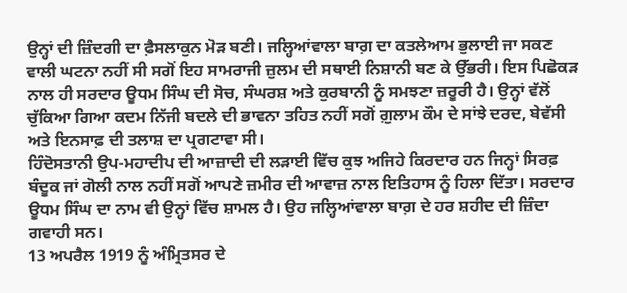ਉਨ੍ਹਾਂ ਦੀ ਜ਼ਿੰਦਗੀ ਦਾ ਫ਼ੈਸਲਾਕੁਨ ਮੋੜ ਬਣੀ। ਜਲ੍ਹਿਆਂਵਾਲਾ ਬਾਗ਼ ਦਾ ਕਤਲੇਆਮ ਭੁਲਾਈ ਜਾ ਸਕਣ ਵਾਲੀ ਘਟਨਾ ਨਹੀਂ ਸੀ ਸਗੋਂ ਇਹ ਸਾਮਰਾਜੀ ਜ਼ੁਲਮ ਦੀ ਸਥਾਈ ਨਿਸ਼ਾਨੀ ਬਣ ਕੇ ਉੱਭਰੀ। ਇਸ ਪਿਛੋਕੜ ਨਾਲ ਹੀ ਸਰਦਾਰ ਊਧਮ ਸਿੰਘ ਦੀ ਸੋਚ, ਸੰਘਰਸ਼ ਅਤੇ ਕੁਰਬਾਨੀ ਨੂੰ ਸਮਝਣਾ ਜ਼ਰੂਰੀ ਹੈ। ਉਨ੍ਹਾਂ ਵੱਲੋਂ ਚੁੱਕਿਆ ਗਿਆ ਕਦਮ ਨਿੱਜੀ ਬਦਲੇ ਦੀ ਭਾਵਨਾ ਤਹਿਤ ਨਹੀਂ ਸਗੋਂ ਗ਼ੁਲਾਮ ਕੌਮ ਦੇ ਸਾਂਝੇ ਦਰਦ, ਬੇਵੱਸੀ ਅਤੇ ਇਨਸਾਫ਼ ਦੀ ਤਲਾਸ਼ ਦਾ ਪ੍ਰਗਟਾਵਾ ਸੀ।
ਹਿੰਦੋਸਤਾਨੀ ਉਪ-ਮਹਾਦੀਪ ਦੀ ਆਜ਼ਾਦੀ ਦੀ ਲੜਾਈ ਵਿੱਚ ਕੁਝ ਅਜਿਹੇ ਕਿਰਦਾਰ ਹਨ ਜਿਨ੍ਹਾਂ ਸਿਰਫ਼ ਬੰਦੂਕ ਜਾਂ ਗੋਲੀ ਨਾਲ ਨਹੀਂ ਸਗੋਂ ਆਪਣੇ ਜ਼ਮੀਰ ਦੀ ਆਵਾਜ਼ ਨਾਲ ਇਤਿਹਾਸ ਨੂੰ ਹਿਲਾ ਦਿੱਤਾ। ਸਰਦਾਰ ਊਧਮ ਸਿੰਘ ਦਾ ਨਾਮ ਵੀ ਉਨ੍ਹਾਂ ਵਿੱਚ ਸ਼ਾਮਲ ਹੈ। ਉਹ ਜਲ੍ਹਿਆਂਵਾਲਾ ਬਾਗ਼ ਦੇ ਹਰ ਸ਼ਹੀਦ ਦੀ ਜ਼ਿੰਦਾ ਗਵਾਹੀ ਸਨ।
13 ਅਪਰੈਲ 1919 ਨੂੰ ਅੰਮ੍ਰਿਤਸਰ ਦੇ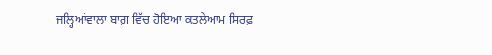ਜਲ੍ਹਿਆਂਵਾਲਾ ਬਾਗ਼ ਵਿੱਚ ਹੋਇਆ ਕਤਲੇਆਮ ਸਿਰਫ਼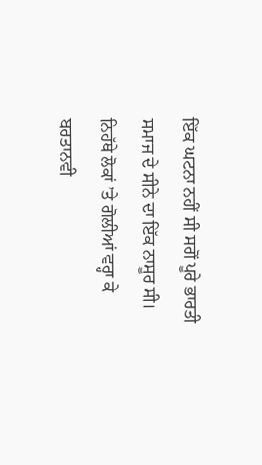ਇੱਕ ਘਟਨਾ ਨਹੀਂ ਸੀ ਸਗੋਂ ਪੂਰੇ ਭਾਰਤੀ ਸਮਾਜ ਦੇ ਸੀਨੇ ਦਾ ਇੱਕ ਨਾਸੂਰ ਸੀ। ਨਿਹੱਥੇ ਲੋਕਾਂ ’ਤੇ ਗੋਲੀਆਂ ਵਰ੍ਹਾ ਕੇ ਬਰਤਾਨਵੀ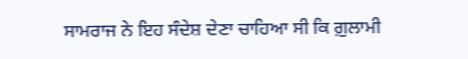ਸਾਮਰਾਜ ਨੇ ਇਹ ਸੰਦੇਸ਼ ਦੇਣਾ ਚਾਹਿਆ ਸੀ ਕਿ ਗ਼ੁਲਾਮੀ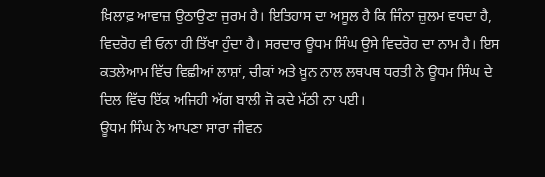ਖ਼ਿਲਾਫ਼ ਆਵਾਜ਼ ਉਠਾਉਣਾ ਜੁਰਮ ਹੈ। ਇਤਿਹਾਸ ਦਾ ਅਸੂਲ ਹੈ ਕਿ ਜਿੰਨਾ ਜ਼ੁਲਮ ਵਧਦਾ ਹੈ, ਵਿਦਰੋਹ ਵੀ ਓਨਾ ਹੀ ਤਿੱਖਾ ਹੁੰਦਾ ਹੈ। ਸਰਦਾਰ ਊਧਮ ਸਿੰਘ ਉਸੇ ਵਿਦਰੋਹ ਦਾ ਨਾਮ ਹੈ। ਇਸ ਕਤਲੇਆਮ ਵਿੱਚ ਵਿਛੀਆਂ ਲਾਸ਼ਾਂ, ਚੀਕਾਂ ਅਤੇ ਖ਼ੂਨ ਨਾਲ ਲਥਪਥ ਧਰਤੀ ਨੇ ਊਧਮ ਸਿੰਘ ਦੇ ਦਿਲ ਵਿੱਚ ਇੱਕ ਅਜਿਹੀ ਅੱਗ ਬਾਲੀ ਜੋ ਕਦੇ ਮੱਠੀ ਨਾ ਪਈ।
ਊਧਮ ਸਿੰਘ ਨੇ ਆਪਣਾ ਸਾਰਾ ਜੀਵਨ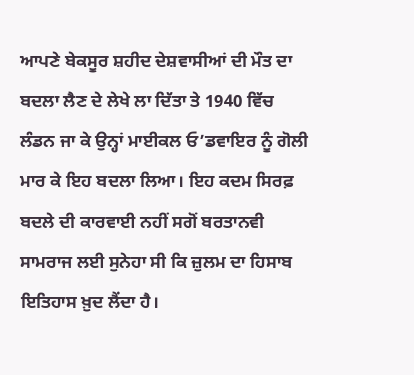ਆਪਣੇ ਬੇਕਸੂਰ ਸ਼ਹੀਦ ਦੇਸ਼ਵਾਸੀਆਂ ਦੀ ਮੌਤ ਦਾ ਬਦਲਾ ਲੈਣ ਦੇ ਲੇਖੇ ਲਾ ਦਿੱਤਾ ਤੇ 1940 ਵਿੱਚ ਲੰਡਨ ਜਾ ਕੇ ਉਨ੍ਹਾਂ ਮਾਈਕਲ ਓ’ਡਵਾਇਰ ਨੂੰ ਗੋਲੀ ਮਾਰ ਕੇ ਇਹ ਬਦਲਾ ਲਿਆ। ਇਹ ਕਦਮ ਸਿਰਫ਼ ਬਦਲੇ ਦੀ ਕਾਰਵਾਈ ਨਹੀਂ ਸਗੋਂ ਬਰਤਾਨਵੀ ਸਾਮਰਾਜ ਲਈ ਸੁਨੇਹਾ ਸੀ ਕਿ ਜ਼ੁਲਮ ਦਾ ਹਿਸਾਬ ਇਤਿਹਾਸ ਖ਼ੁਦ ਲੈਂਦਾ ਹੈ।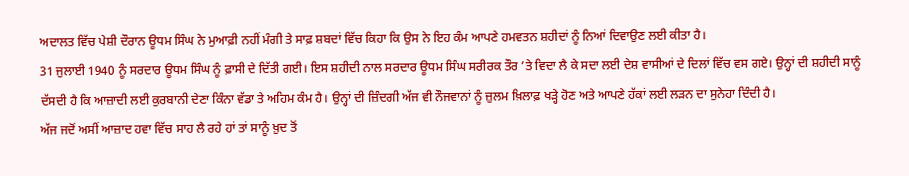ਅਦਾਲਤ ਵਿੱਚ ਪੇਸ਼ੀ ਦੌਰਾਨ ਊਧਮ ਸਿੰਘ ਨੇ ਮੁਆਫ਼ੀ ਨਹੀਂ ਮੰਗੀ ਤੇ ਸਾਫ਼ ਸ਼ਬਦਾਂ ਵਿੱਚ ਕਿਹਾ ਕਿ ਉਸ ਨੇ ਇਹ ਕੰਮ ਆਪਣੇ ਹਮਵਤਨ ਸ਼ਹੀਦਾਂ ਨੂੰ ਨਿਆਂ ਦਿਵਾਉਣ ਲਈ ਕੀਤਾ ਹੈ।
31 ਜੁਲਾਈ 1940 ਨੂੰ ਸਰਦਾਰ ਊਧਮ ਸਿੰਘ ਨੂੰ ਫ਼ਾਸੀ ਦੇ ਦਿੱਤੀ ਗਈ। ਇਸ ਸ਼ਹੀਦੀ ਨਾਲ ਸਰਦਾਰ ਊਧਮ ਸਿੰਘ ਸਰੀਰਕ ਤੌਰ ’ਤੇ ਵਿਦਾ ਲੈ ਕੇ ਸਦਾ ਲਈ ਦੇਸ਼ ਵਾਸੀਆਂ ਦੇ ਦਿਲਾਂ ਵਿੱਚ ਵਸ ਗਏ। ਉਨ੍ਹਾਂ ਦੀ ਸ਼ਹੀਦੀ ਸਾਨੂੰ ਦੱਸਦੀ ਹੈ ਕਿ ਆਜ਼ਾਦੀ ਲਈ ਕੁਰਬਾਨੀ ਦੇਣਾ ਕਿੰਨਾ ਵੱਡਾ ਤੇ ਅਹਿਮ ਕੰਮ ਹੈ। ਉਨ੍ਹਾਂ ਦੀ ਜ਼ਿੰਦਗੀ ਅੱਜ ਵੀ ਨੌਜਵਾਨਾਂ ਨੂੰ ਜ਼ੁਲਮ ਖ਼ਿਲਾਫ਼ ਖੜ੍ਹੇ ਹੋਣ ਅਤੇ ਆਪਣੇ ਹੱਕਾਂ ਲਈ ਲੜਨ ਦਾ ਸੁਨੇਹਾ ਦਿੰਦੀ ਹੈ।
ਅੱਜ ਜਦੋਂ ਅਸੀਂ ਆਜ਼ਾਦ ਹਵਾ ਵਿੱਚ ਸਾਹ ਲੈ ਰਹੇ ਹਾਂ ਤਾਂ ਸਾਨੂੰ ਖ਼ੁਦ ਤੋਂ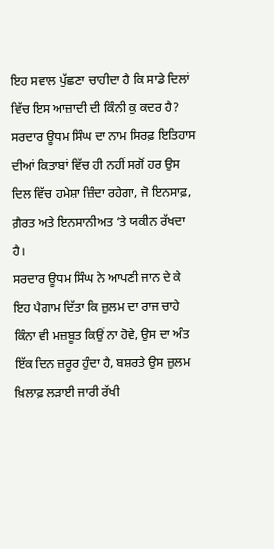ਇਹ ਸਵਾਲ ਪੁੱਛਣਾ ਚਾਹੀਦਾ ਹੈ ਕਿ ਸਾਡੇ ਦਿਲਾਂ ਵਿੱਚ ਇਸ ਆਜ਼ਾਦੀ ਦੀ ਕਿੰਨੀ ਕੁ ਕਦਰ ਹੈ? ਸਰਦਾਰ ਊਧਮ ਸਿੰਘ ਦਾ ਨਾਮ ਸਿਰਫ਼ ਇਤਿਹਾਸ ਦੀਆਂ ਕਿਤਾਬਾਂ ਵਿੱਚ ਹੀ ਨਹੀਂ ਸਗੋਂ ਹਰ ਉਸ ਦਿਲ ਵਿੱਚ ਹਮੇਸ਼ਾ ਜ਼ਿੰਦਾ ਰਹੇਗਾ, ਜੋ ਇਨਸਾਫ਼, ਗ਼ੈਰਤ ਅਤੇ ਇਨਸਾਨੀਅਤ ’ਤੇ ਯਕੀਨ ਰੱਖਦਾ ਹੈ।
ਸਰਦਾਰ ਊਧਮ ਸਿੰਘ ਨੇ ਆਪਣੀ ਜਾਨ ਦੇ ਕੇ ਇਹ ਪੈਗਾਮ ਦਿੱਤਾ ਕਿ ਜ਼ੁਲਮ ਦਾ ਰਾਜ ਚਾਹੇ ਕਿੰਨਾ ਵੀ ਮਜ਼ਬੂਤ ਕਿਉਂ ਨਾ ਹੋਵੇ, ਉਸ ਦਾ ਅੰਤ ਇੱਕ ਦਿਨ ਜ਼ਰੂਰ ਹੁੰਦਾ ਹੈ, ਬਸ਼ਰਤੇ ਉਸ ਜ਼ੁਲਮ ਖ਼ਿਲਾਫ਼ ਲੜਾਈ ਜਾਰੀ ਰੱਖੀ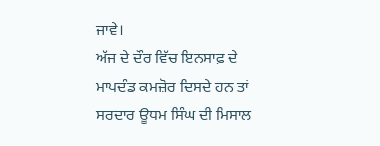ਜਾਵੇ।
ਅੱਜ ਦੇ ਦੌਰ ਵਿੱਚ ਇਨਸਾਫ਼ ਦੇ ਮਾਪਦੰਡ ਕਮਜ਼ੋਰ ਦਿਸਦੇ ਹਨ ਤਾਂ ਸਰਦਾਰ ਊਧਮ ਸਿੰਘ ਦੀ ਮਿਸਾਲ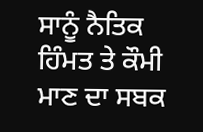ਸਾਨੂੰ ਨੈਤਿਕ ਹਿੰਮਤ ਤੇ ਕੌਮੀ ਮਾਣ ਦਾ ਸਬਕ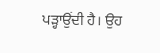ਪੜ੍ਹਾਉਂਦੀ ਹੈ। ਉਹ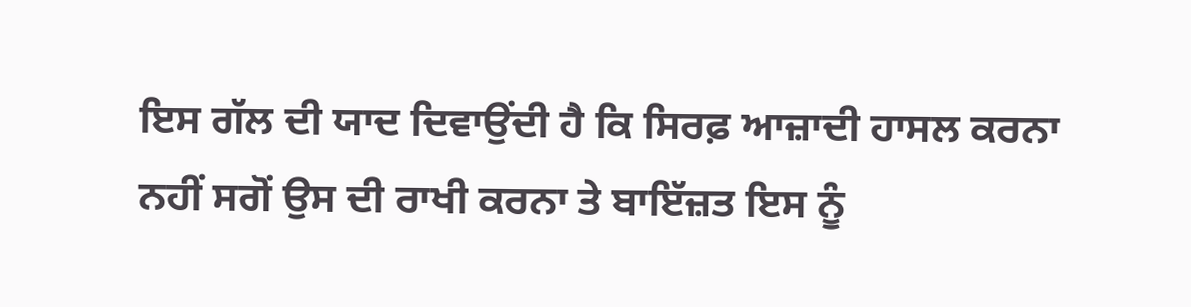ਇਸ ਗੱਲ ਦੀ ਯਾਦ ਦਿਵਾਉਂਦੀ ਹੈ ਕਿ ਸਿਰਫ਼ ਆਜ਼ਾਦੀ ਹਾਸਲ ਕਰਨਾ ਨਹੀਂ ਸਗੋਂ ਉਸ ਦੀ ਰਾਖੀ ਕਰਨਾ ਤੇ ਬਾਇੱਜ਼ਤ ਇਸ ਨੂੰ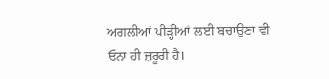ਅਗਲੀਆਂ ਪੀੜ੍ਹੀਆਂ ਲਈ ਬਚਾਉਣਾ ਵੀ ਓਨਾ ਹੀ ਜ਼ਰੂਰੀ ਹੈ।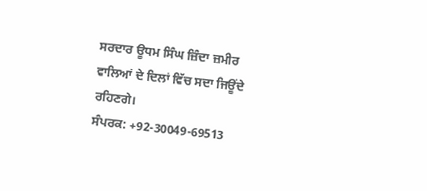ਸਰਦਾਰ ਊਧਮ ਸਿੰਘ ਜ਼ਿੰਦਾ ਜ਼ਮੀਰ ਵਾਲਿਆਂ ਦੇ ਦਿਲਾਂ ਵਿੱਚ ਸਦਾ ਜਿਊਂਦੇ ਰਹਿਣਗੇ।
ਸੰਪਰਕ: +92-30049-69513